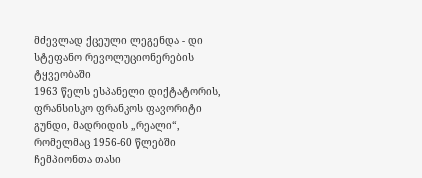მძევლად ქცეული ლეგენდა - დი სტეფანო რევოლუციონერების ტყვეობაში
1963 წელს ესპანელი დიქტატორის, ფრანსისკო ფრანკოს ფავორიტი გუნდი, მადრიდის „რეალი“, რომელმაც 1956-60 წლებში ჩემპიონთა თასი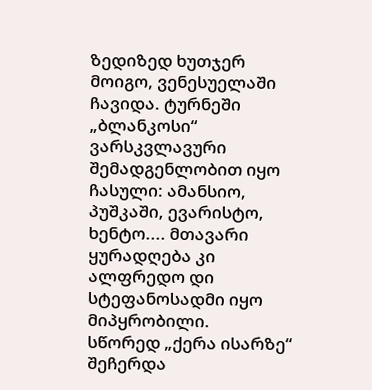ზედიზედ ხუთჯერ მოიგო, ვენესუელაში ჩავიდა. ტურნეში „ბლანკოსი“ ვარსკვლავური შემადგენლობით იყო ჩასული: ამანსიო, პუშკაში, ევარისტო, ხენტო.... მთავარი ყურადღება კი ალფრედო დი სტეფანოსადმი იყო მიპყრობილი.
სწორედ „ქერა ისარზე“ შეჩერდა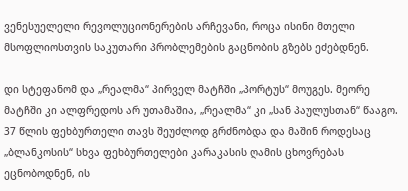ვენესუელელი რევოლუციონერების არჩევანი, როცა ისინი მთელი მსოფლიოსთვის საკუთარი პრობლემების გაცნობის გზებს ეძებდნენ.

დი სტეფანომ და „რეალმა“ პირველ მატჩში „პორტუს“ მოუგეს. მეორე მატჩში კი ალფრედოს არ უთამაშია, „რეალმა“ კი „სან პაულუსთან“ წააგო. 37 წლის ფეხბურთელი თავს შეუძლოდ გრძნობდა და მაშინ როდესაც „ბლანკოსის“ სხვა ფეხბურთელები კარაკასის ღამის ცხოვრებას ეცნობოდნენ, ის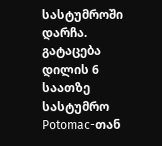სასტუმროში დარჩა.
გატაცება
დილის 6 საათზე სასტუმრო Potomac-თან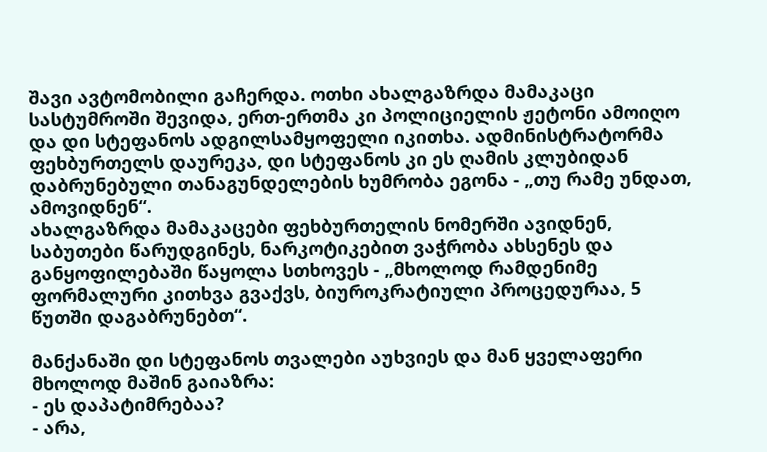შავი ავტომობილი გაჩერდა. ოთხი ახალგაზრდა მამაკაცი სასტუმროში შევიდა, ერთ-ერთმა კი პოლიციელის ჟეტონი ამოიღო და დი სტეფანოს ადგილსამყოფელი იკითხა. ადმინისტრატორმა ფეხბურთელს დაურეკა, დი სტეფანოს კი ეს ღამის კლუბიდან დაბრუნებული თანაგუნდელების ხუმრობა ეგონა - „თუ რამე უნდათ, ამოვიდნენ“.
ახალგაზრდა მამაკაცები ფეხბურთელის ნომერში ავიდნენ, საბუთები წარუდგინეს, ნარკოტიკებით ვაჭრობა ახსენეს და განყოფილებაში წაყოლა სთხოვეს - „მხოლოდ რამდენიმე ფორმალური კითხვა გვაქვს, ბიუროკრატიული პროცედურაა, 5 წუთში დაგაბრუნებთ“.

მანქანაში დი სტეფანოს თვალები აუხვიეს და მან ყველაფერი მხოლოდ მაშინ გაიაზრა:
- ეს დაპატიმრებაა?
- არა,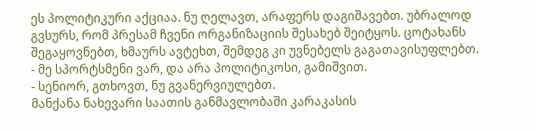ეს პოლიტიკური აქციაა. ნუ ღელავთ, არაფერს დაგიშავებთ. უბრალოდ გვსურს, რომ პრესამ ჩვენი ორგანიზაციის შესახებ შეიტყოს. ცოტახანს შეგაყოვნებთ, ხმაურს ავტეხთ, შემდეგ კი უვნებელს გაგათავისუფლებთ.
- მე სპორტსმენი ვარ, და არა პოლიტიკოსი, გამიშვით.
- სენიორ, გთხოვთ, ნუ გვანერვიულებთ.
მანქანა ნახევარი საათის განმავლობაში კარაკასის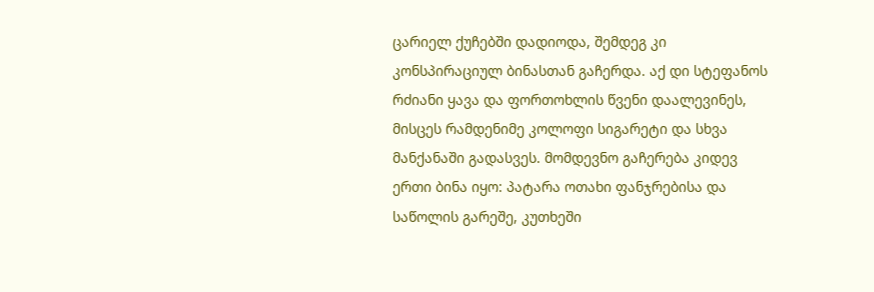ცარიელ ქუჩებში დადიოდა, შემდეგ კი კონსპირაციულ ბინასთან გაჩერდა. აქ დი სტეფანოს რძიანი ყავა და ფორთოხლის წვენი დაალევინეს, მისცეს რამდენიმე კოლოფი სიგარეტი და სხვა მანქანაში გადასვეს. მომდევნო გაჩერება კიდევ ერთი ბინა იყო: პატარა ოთახი ფანჯრებისა და საწოლის გარეშე, კუთხეში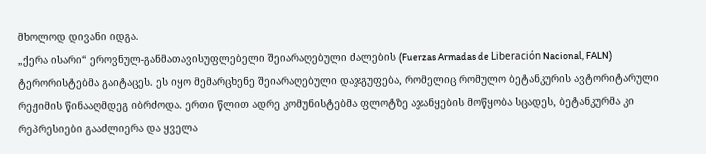მხოლოდ დივანი იდგა.
„ქერა ისარი“ ეროვნულ-განმათავისუფლებელი შეიარაღებული ძალების (Fuerzas Armadas de Liberación Nacional, FALN) ტერორისტებმა გაიტაცეს. ეს იყო მემარცხენე შეიარაღებული დაჯგუფება, რომელიც რომულო ბეტანკურის ავტორიტარული რეჟიმის წინააღმდეგ იბრძოდა. ერთი წლით ადრე კომუნისტებმა ფლოტზე აჯანყების მოწყობა სცადეს, ბეტანკურმა კი რეპრესიები გააძლიერა და ყველა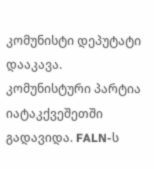კომუნისტი დეპუტატი დააკავა. კომუნისტური პარტია იატაკქვეშეთში გადავიდა. FALN-ს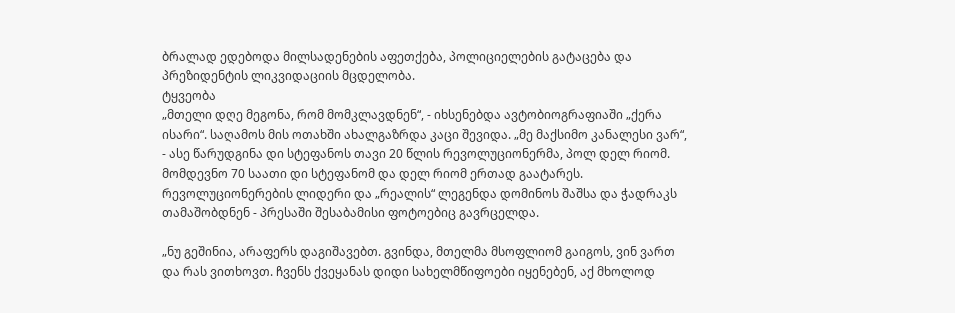ბრალად ედებოდა მილსადენების აფეთქება, პოლიციელების გატაცება და პრეზიდენტის ლიკვიდაციის მცდელობა.
ტყვეობა
„მთელი დღე მეგონა, რომ მომკლავდნენ“, - იხსენებდა ავტობიოგრაფიაში „ქერა ისარი“. საღამოს მის ოთახში ახალგაზრდა კაცი შევიდა. „მე მაქსიმო კანალესი ვარ“, - ასე წარუდგინა დი სტეფანოს თავი 20 წლის რევოლუციონერმა, პოლ დელ რიომ. მომდევნო 70 საათი დი სტეფანომ და დელ რიომ ერთად გაატარეს. რევოლუციონერების ლიდერი და „რეალის“ ლეგენდა დომინოს შაშსა და ჭადრაკს თამაშობდნენ - პრესაში შესაბამისი ფოტოებიც გავრცელდა.

„ნუ გეშინია, არაფერს დაგიშავებთ. გვინდა, მთელმა მსოფლიომ გაიგოს, ვინ ვართ და რას ვითხოვთ. ჩვენს ქვეყანას დიდი სახელმწიფოები იყენებენ, აქ მხოლოდ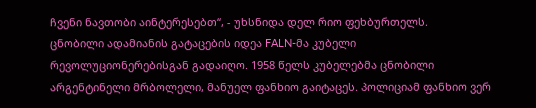ჩვენი ნავთობი აინტერესებთ“, - უხსნიდა დელ რიო ფეხბურთელს.
ცნობილი ადამიანის გატაცების იდეა FALN-მა კუბელი რევოლუციონერებისგან გადაიღო. 1958 წელს კუბელებმა ცნობილი არგენტინელი მრბოლელი, მანუელ ფანხიო გაიტაცეს. პოლიციამ ფანხიო ვერ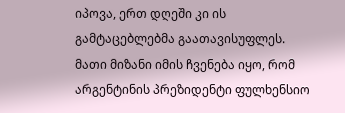იპოვა, ერთ დღეში კი ის გამტაცებლებმა გაათავისუფლეს. მათი მიზანი იმის ჩვენება იყო, რომ არგენტინის პრეზიდენტი ფულხენსიო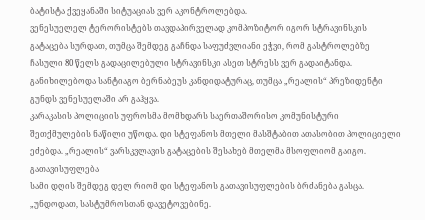ბატისტა ქვეყანაში სიტუაციას ვერ აკონტროლებდა.
ვენესუელელ ტერორისტებს თავდაპირველად კომპოზიტორ იგორ სტრავინსკის გატაცება სურდათ, თუმცა შემდეგ გაჩნდა საფუძვლიანი ეჭვი, რომ გასტროლებზე ჩასული 80 წელს გადაცილებული სტრავინსკი ასეთ სტრესს ვერ გადაიტანდა. განიხილებოდა სანტიაგო ბერნაბეუს კანდიდატურაც, თუმცა „რეალის“ პრეზიდენტი გუნდს ვენესუელაში არ გაჰყვა.
კარაკასის პოლიციის უფროსმა მომხდარს საერთაშორისო კომუნისტური შეთქმულების ნაწილი უწოდა. დი სტეფანოს მთელი მასშტაბით ათასობით პოლიციელი ეძებდა. „რეალის“ ვარსკვლავის გატაცების შესახებ მთელმა მსოფლიომ გაიგო.
გათავისუფლება
სამი დღის შემდეგ დელ რიომ დი სტეფანოს გათავისუფლების ბრძანება გასცა. „უნდოდათ, სასტუმროსთან დავეტოვებინე.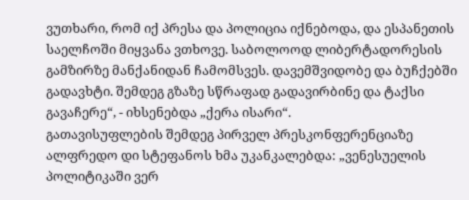ვუთხარი, რომ იქ პრესა და პოლიცია იქნებოდა, და ესპანეთის საელჩოში მიყვანა ვთხოვე. საბოლოოდ ლიბერტადორესის გამზირზე მანქანიდან ჩამომსვეს. დავემშვიდობე და ბუჩქებში გადავხტი. შემდეგ გზაზე სწრაფად გადავირბინე და ტაქსი გავაჩერე“, - იხსენებდა „ქერა ისარი“.
გათავისუფლების შემდეგ პირველ პრესკონფერენციაზე ალფრედო დი სტეფანოს ხმა უკანკალებდა: „ვენესუელის პოლიტიკაში ვერ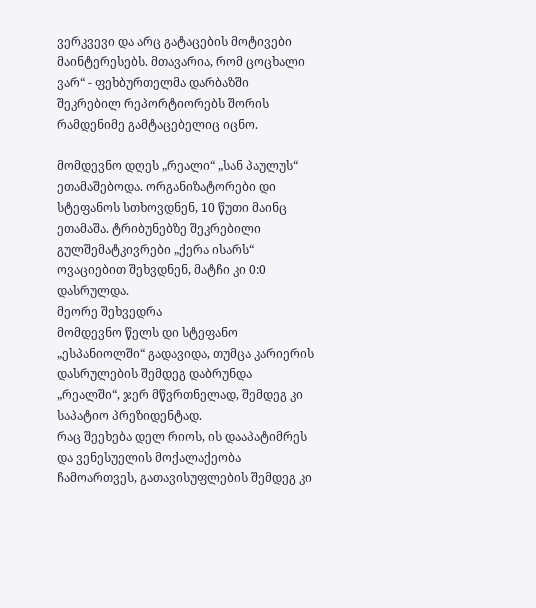ვერკვევი და არც გატაცების მოტივები მაინტერესებს. მთავარია, რომ ცოცხალი ვარ“ - ფეხბურთელმა დარბაზში შეკრებილ რეპორტიორებს შორის რამდენიმე გამტაცებელიც იცნო.

მომდევნო დღეს „რეალი“ „სან პაულუს“ ეთამაშებოდა. ორგანიზატორები დი სტეფანოს სთხოვდნენ, 10 წუთი მაინც ეთამაშა. ტრიბუნებზე შეკრებილი გულშემატკივრები „ქერა ისარს“ ოვაციებით შეხვდნენ, მატჩი კი 0:0 დასრულდა.
მეორე შეხვედრა
მომდევნო წელს დი სტეფანო „ესპანიოლში“ გადავიდა, თუმცა კარიერის დასრულების შემდეგ დაბრუნდა „რეალში“, ჯერ მწვრთნელად, შემდეგ კი საპატიო პრეზიდენტად.
რაც შეეხება დელ რიოს, ის დააპატიმრეს და ვენესუელის მოქალაქეობა ჩამოართვეს, გათავისუფლების შემდეგ კი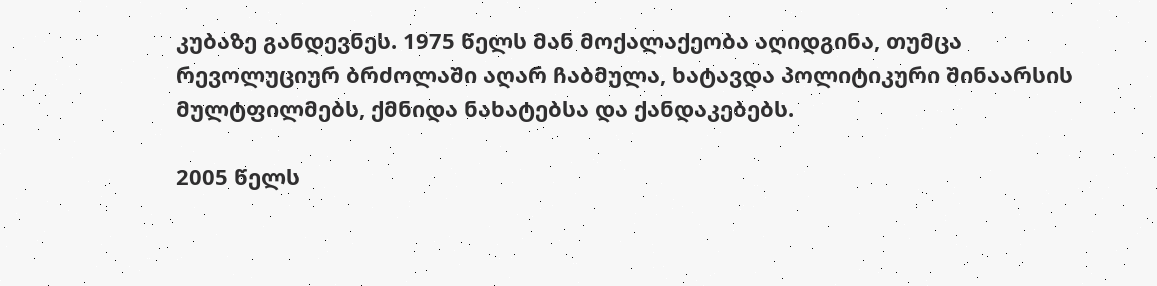კუბაზე განდევნეს. 1975 წელს მან მოქალაქეობა აღიდგინა, თუმცა რევოლუციურ ბრძოლაში აღარ ჩაბმულა, ხატავდა პოლიტიკური შინაარსის მულტფილმებს, ქმნიდა ნახატებსა და ქანდაკებებს.

2005 წელს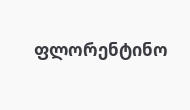ფლორენტინო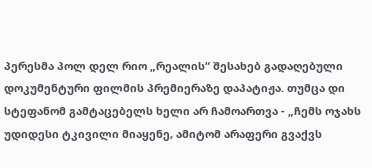პერესმა პოლ დელ რიო „რეალის“ შესახებ გადაღებული დოკუმენტური ფილმის პრემიერაზე დაპატიჟა. თუმცა დი სტეფანომ გამტაცებელს ხელი არ ჩამოართვა - „ჩემს ოჯახს უდიდესი ტკივილი მიაყენე, ამიტომ არაფერი გვაქვს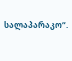სალაპარაკო“.